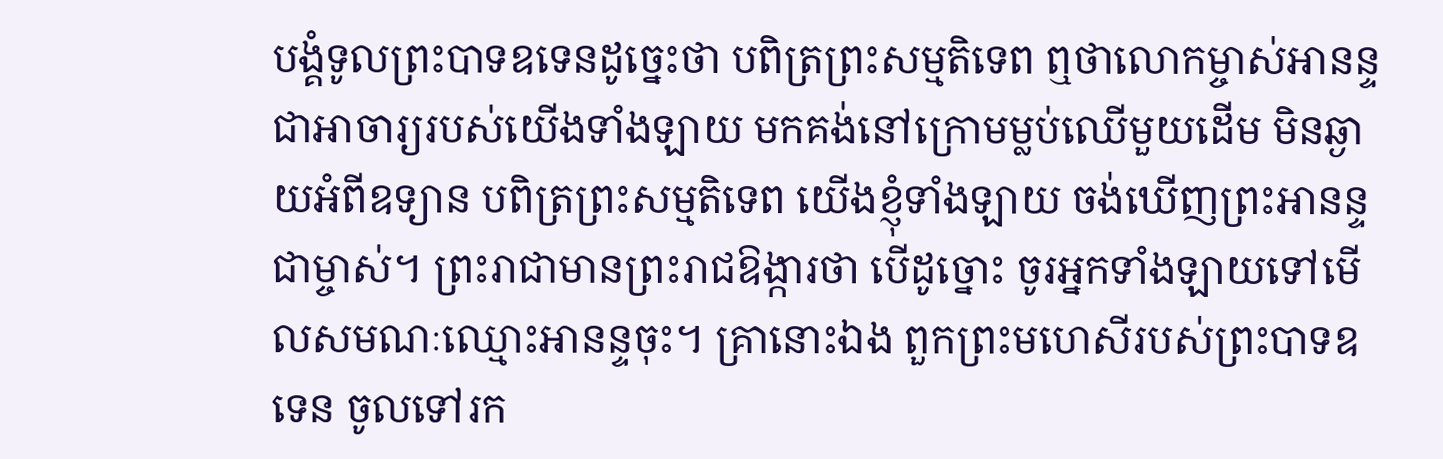បង្គំទូលព្រះបាទឧទេនដូច្នេះថា បពិត្រព្រះសម្មតិទេព ឮថាលោកម្ចាស់អានន្ទ ជាអាចារ្យរបស់យើងទាំងឡាយ មកគង់នៅក្រោមម្លប់ឈើមួយដើម មិនឆ្ងាយអំពីឧទ្យាន បពិត្រព្រះសម្មតិទេព យើងខ្ញុំទាំងឡាយ ចង់ឃើញព្រះអានន្ទជាម្ចាស់។ ព្រះរាជាមានព្រះរាជឱង្ការថា បើដូច្នោះ ចូរអ្នកទាំងឡាយទៅមើលសមណៈឈ្មោះអានន្ទចុះ។ គ្រានោះឯង ពួកព្រះមហេសីរបស់ព្រះបាទឧទេន ចូលទៅរក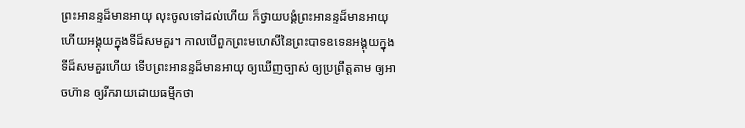ព្រះអានន្ទដ៏មានអាយុ លុះចូលទៅដល់ហើយ ក៏ថ្វាយបង្គំព្រះអានន្ទដ៏មានអាយុ ហើយអង្គុយក្នុងទីដ៏សមគួរ។ កាលបើពួកព្រះមហេសីនៃព្រះបាទឧទេនអង្គុយក្នុងទីដ៏សមគួរហើយ ទើបព្រះអានន្ទដ៏មានអាយុ ឲ្យឃើញច្បាស់ ឲ្យប្រព្រឹត្តតាម ឲ្យអាចហ៊ាន ឲ្យរីករាយដោយធម្មីកថា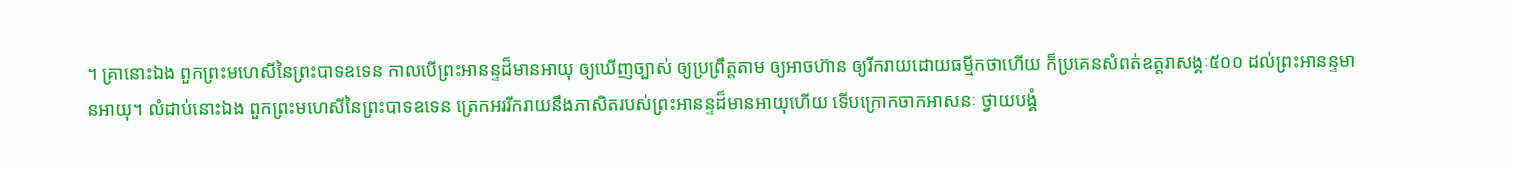។ គ្រានោះឯង ពួកព្រះមហេសីនៃព្រះបាទឧទេន កាលបើព្រះអានន្ទដ៏មានអាយុ ឲ្យឃើញច្បាស់ ឲ្យប្រព្រឹត្តតាម ឲ្យអាចហ៊ាន ឲ្យរីករាយដោយធម្មីកថាហើយ ក៏ប្រគេនសំពត់ឧត្តរាសង្គៈ៥០០ ដល់ព្រះអានន្ទមានអាយុ។ លំដាប់នោះឯង ពួកព្រះមហេសីនៃព្រះបាទឧទេន ត្រេកអររីករាយនឹងភាសិតរបស់ព្រះអានន្ទដ៏មានអាយុហើយ ទើបក្រោកចាកអាសនៈ ថ្វាយបង្គំ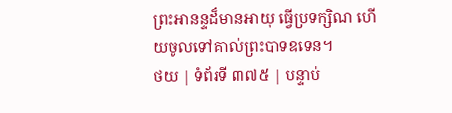ព្រះអានន្ទដ៏មានអាយុ ធ្វើប្រទក្សិណ ហើយចូលទៅគាល់ព្រះបាទឧទេន។
ថយ | ទំព័រទី ៣៧៥ | បន្ទាប់